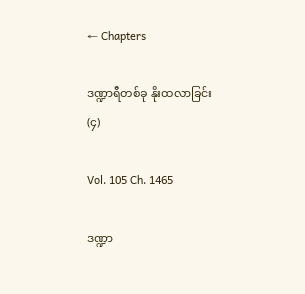← Chapters

ဒဏ္ဍာရီတစ်ခု နိုးထလာခြင်း (၄)

Vol. 105 Ch. 1465

ဒဏ္ဍာ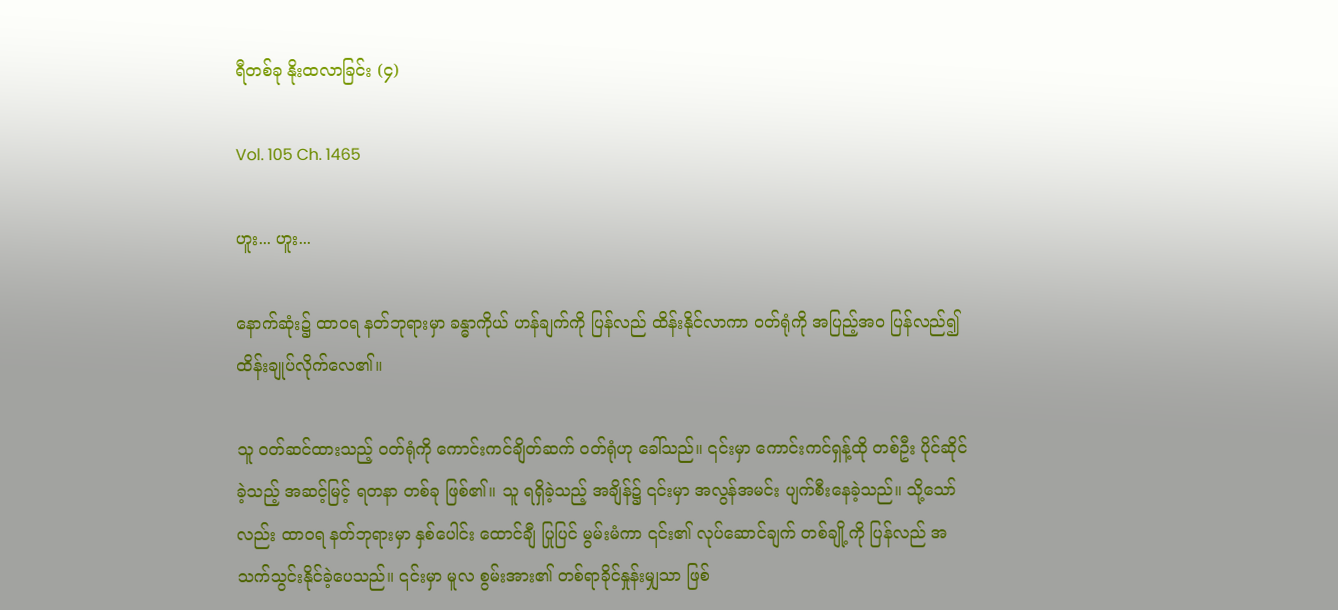ရီတစ်ခု နိုးထလာခြင်း (၄)

Vol. 105 Ch. 1465

ဟူး... ဟူး...

နောက်ဆုံး၌ ထာဝရ နတ်ဘုရားမှာ ခန္ဓာကိုယ် ဟန်ချက်ကို ပြန်လည် ထိန်းနိုင်လာကာ ဝတ်ရုံကို အပြည့်အဝ ပြန်လည်၍ ထိန်းချုပ်လိုက်လေ၏။

သူ ဝတ်ဆင်ထားသည့် ဝတ်ရုံကို ကောင်းကင်ချိတ်ဆက် ဝတ်ရုံဟု ခေါ်သည်။ ၎င်းမှာ ကောင်းကင်ရှန့်ထို တစ်ဦး ပိုင်ဆိုင်ခဲ့သည့် အဆင့်မြင့် ရတနာ တစ်ခု ဖြစ်၏။ သူ ရရှိခဲ့သည့် အချိန်၌ ၎င်းမှာ အလွန်အမင်း ပျက်စီးနေခဲ့သည်။ သို့သော်လည်း ထာဝရ နတ်ဘုရားမှာ နှစ်ပေါင်း ထောင်ချီ ပြုပြင် မွမ်းမံကာ ၎င်း၏ လုပ်ဆောင်ချက် တစ်ချို့ကို ပြန်လည် အသက်သွင်းနိုင်ခဲ့ပေသည်။ ၎င်းမှာ မူလ စွမ်းအား၏ တစ်ရာခိုင်နှုန်းမျှသာ ဖြစ်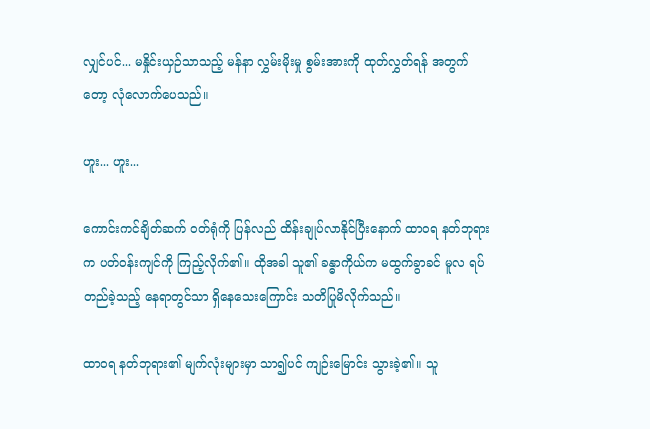လျှင်ပင်... မနှိုင်းယှဉ်သာသည့် မန်နာ လွှမ်းမိုးမှု စွမ်းအားကို ထုတ်လွှတ်ရန် အတွက်တော့ လုံလောက်ပေသည်။

ဟူး... ဟူး...

ကောင်းကင်ချိတ်ဆက် ဝတ်ရုံကို ပြန်လည် ထိန်းချုပ်လာနိုင်ပြီးနောက် ထာဝရ နတ်ဘုရားက ပတ်ဝန်းကျင်ကို ကြည့်လိုက်၏။ ထိုအခါ သူ၏ ခန္ဓာကိုယ်က မထွက်ခွာခင် မူလ ရပ်တည်ခဲ့သည့် နေရာတွင်သာ ရှိနေသေးကြောင်း သတိပြုမိလိုက်သည်။

ထာဝရ နတ်ဘုရား၏ မျက်လုံးများမှာ သာ၍ပင် ကျဉ်းမြောင်း သွားခဲ့၏။ သူ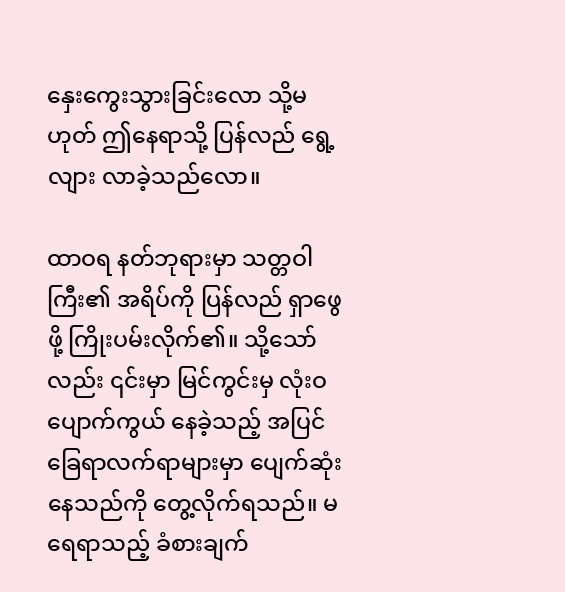နှေးကွေးသွားခြင်းလော သို့မဟုတ် ဤနေရာသို့ ပြန်လည် ရွေ့လျား လာခဲ့သည်လော။

ထာဝရ နတ်ဘုရားမှာ သတ္တဝါကြီး၏ အရိပ်ကို ပြန်လည် ရှာဖွေဖို့ ကြိုးပမ်းလိုက်၏။ သို့သော်လည်း ၎င်းမှာ မြင်ကွင်းမှ လုံးဝ ပျောက်ကွယ် နေခဲ့သည့် အပြင် ခြေရာလက်ရာများမှာ ပျေက်ဆုံးနေသည်ကို တွေ့လိုက်ရသည်။ မရေရာသည့် ခံစားချက်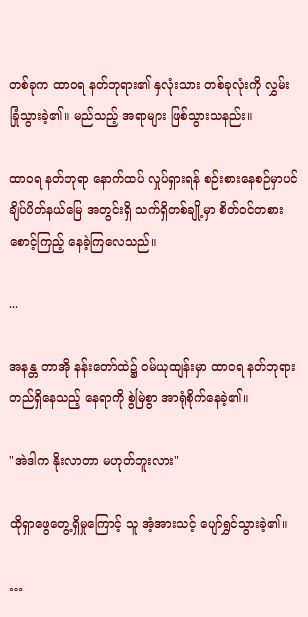တစ်ခုက ထာဝရ နတ်ဘုရား၏ နှလုံးသား တစ်ခုလုံးကို လွှမ်းခြုံသွားခဲ့၏။ မည်သည့် အရာများ ဖြစ်သွားသနည်း။

ထာဝရ နတ်ဘုရာ နောက်ထပ် လှုပ်ရှားရန် စဉ်းစားနေစဉ်မှာပင် ချိပ်ပိတ်နယ်မြေ အတွင်းရှိ သက်ရှိတစ်ချို့မှာ စိတ်ဝင်တစား စောင့်ကြည့် နေခဲ့ကြလေသည်။

...

အနန္တ တာအို နန်းတော်ထဲ၌ ဝမ်ယုထျန်းမှာ ထာဝရ နတ်ဘုရား တည်ရှိနေသည့် နေရာကို စွဲမြဲစွာ အာရုံစိုက်နေခဲ့၏။

"အဲဒါက နိုးလာတာ မဟုတ်ဘူးလား"

ထိုရှာဖွေတွေ့ရှိမှုကြောင့် သူ အံ့အားသင့် ပျော်ရွှင်သွားခဲ့၏။

…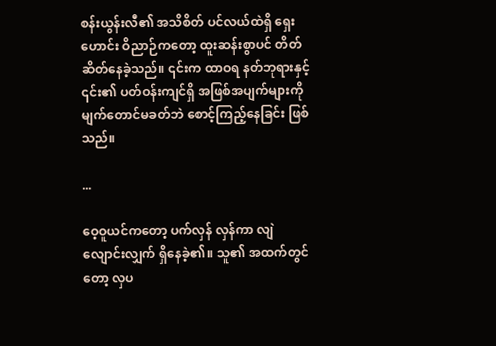စန်းယွန်းလီ၏ အသိစိတ် ပင်လယ်ထဲရှိ ရှေးဟောင်း ဝိညာဉ်ကတော့ ထူးဆန်းစွာပင် တိတ်ဆိတ်နေခဲ့သည်။ ၎င်းက ထာဝရ နတ်ဘုရားနှင့် ၎င်း၏ ပတ်ဝန်းကျင်ရှိ အဖြစ်အပျက်များကို မျက်တောင်မခတ်ဘဲ စောင့်ကြည့်နေခြင်း ဖြစ်သည်။

...

ဝေ့ဝူယင်ကတော့ ပက်လှန် လှန်ကာ လျဲလျောင်းလျှက် ရှိနေခဲ့၏။ သူ၏ အထက်တွင်တော့ လှပ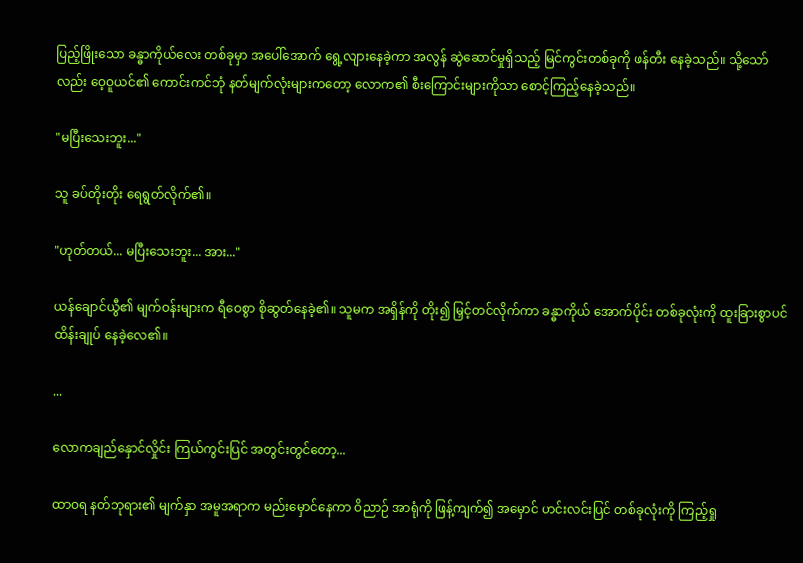ပြည့်ဖြိုးသော ခန္ဓာကိုယ်လေး တစ်ခုမှာ အပေါ်အောက် ရွေ့လျားနေခဲ့ကာ အလွန် ဆွဲဆောင်မှုရှိသည့် မြင်ကွင်းတစ်ခုကို ဖန်တီး နေခဲ့သည်။ သို့သော်လည်း ဝေ့ဝူယင်၏ ကောင်းကင်ဘုံ နတ်မျက်လုံးများကတော့ လောက၏ စီးကြောင်းများကိုသာ စောင့်ကြည့်နေခဲ့သည်။

"မပြီးသေးဘူး..."

သူ ခပ်တိုးတိုး ရေရွတ်လိုက်၏။

"ဟုတ်တယ်... မပြီးသေးဘူး... အား..."

ယန်ချောင်ယွီ၏ မျက်ဝန်းများက ရီဝေစွာ စိုဆွတ်နေခဲ့၏။ သူမက အရှိန်ကို တိုး၍ မြှင့်တင်လိုက်ကာ ခန္ဓာကိုယ် အောက်ပိုင်း တစ်ခုလုံးကို ထူးခြားစွာပင် ထိန်းချုပ် နေခဲ့လေ၏။

...

လောကချည်နှောင်လှိုင်း ကြယ်ကွင်းပြင် အတွင်းတွင်တော့...

ထာဝရ နတ်ဘုရား၏ မျက်နှာ အမူအရာက မည်းမှောင်နေကာ ဝိညာဉ် အာရုံကို ဖြန့်ကျက်၍ အမှောင် ဟင်းလင်းပြင် တစ်ခုလုံးကို ကြည့်ရှု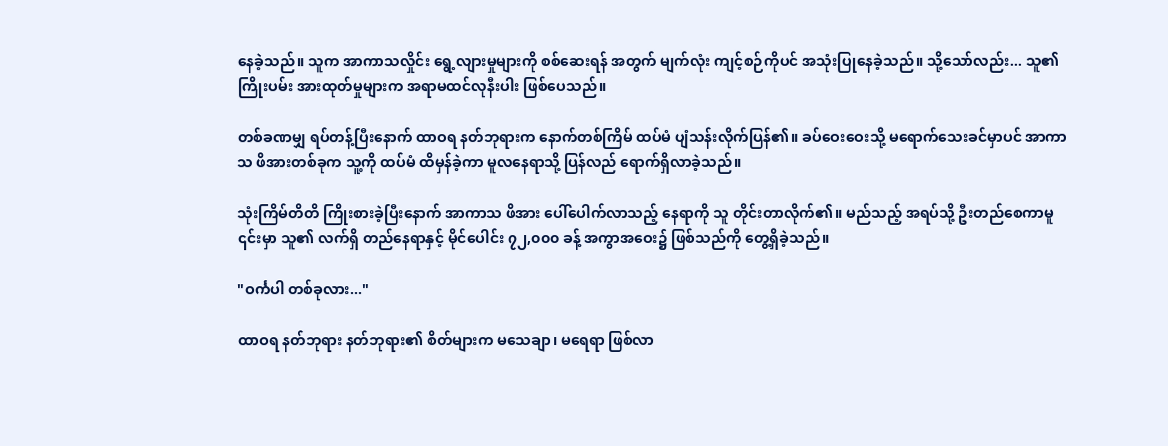နေခဲ့သည်။ သူက အာကာသလှိုင်း ရွေ့လျားမှုများကို စစ်ဆေးရန် အတွက် မျက်လုံး ကျင့်စဉ်ကိုပင် အသုံးပြုနေခဲ့သည်။ သို့သော်လည်း... သူ၏ ကြိုးပမ်း အားထုတ်မှုများက အရာမထင်လုနီးပါး ဖြစ်ပေသည်။

တစ်ခဏမျှ ရပ်တန့်ပြီးနောက် ထာဝရ နတ်ဘုရားက နောက်တစ်ကြိမ် ထပ်မံ ပျံသန်းလိုက်ပြန်၏။ ခပ်ဝေးဝေးသို့ မရောက်သေးခင်မှာပင် အာကာသ ဖိအားတစ်ခုက သူ့ကို ထပ်မံ ထိမှန်ခဲ့ကာ မူလနေရာသို့ ပြန်လည် ရောက်ရှိလာခဲ့သည်။

သုံးကြိမ်တိတိ ကြိုးစားခဲ့ပြီးနောက် အာကာသ ဖိအား ပေါ်ပေါက်လာသည့် နေရာကို သူ တိုင်းတာလိုက်၏။ မည်သည့် အရပ်သို့ ဦးတည်စေကာမူ ၎င်းမှာ သူ၏ လက်ရှိ တည်နေရာနှင့် မိုင်ပေါင်း ၇၂,၀၀၀ ခန့် အကွာအဝေး၌ ဖြစ်သည်ကို တွေ့ရှိခဲ့သည်။

"ဝင်္ကပါ တစ်ခုလား..."

ထာဝရ နတ်ဘုရား နတ်ဘုရား၏ စိတ်များက မသေချာ၊ မရေရာ ဖြစ်လာ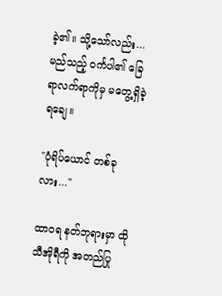ခဲ့၏။ သို့သော်လည်း... မည်သည့် ဝင်္ကပါ၏ ခြေရာလက်ရာကိုမှ မတွေ့ရှိခဲ့ရချေ။

"ပုံရိပ်ယောင် တစ်ခုလား..."

ထာဝရ နတ်ဘုရားမှာ ထိုသီအိုရီကို အတည်ပြု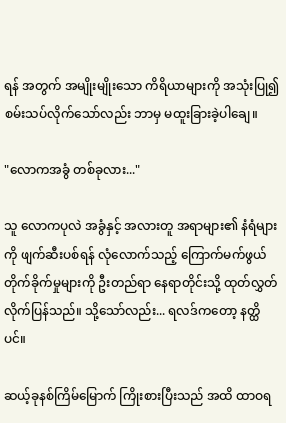ရန် အတွက် အမျိုးမျိုးသော ကိရိယာများကို အသုံးပြု၍ စမ်းသပ်လိုက်သော်လည်း ဘာမှ မထူးခြားခဲ့ပါချေ။

"လောကအခွံ တစ်ခုလား..."

သူ လောကပုလဲ အခွံနှင့် အလားတူ အရာများ၏ နံရံများကို ဖျက်ဆီးပစ်ရန် လုံလောက်သည့် ကြောက်မက်ဖွယ် တိုက်ခိုက်မှုများကို ဦးတည်ရာ နေရာတိုင်းသို့ ထုတ်လွှတ် လိုက်ပြန်သည်။ သို့သော်လည်း... ရလဒ်ကတော့ နတ္ထိပင်။

ဆယ့်ခုနစ်ကြိမ်မြောက် ကြိုးစားပြီးသည် အထိ ထာဝရ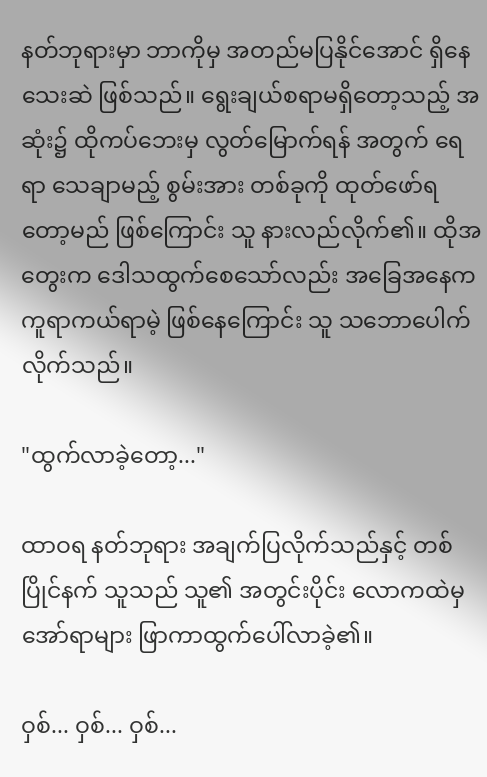နတ်ဘုရားမှာ ဘာကိုမှ အတည်မပြနိုင်အောင် ရှိနေသေးဆဲ ဖြစ်သည်။ ရွေးချယ်စရာမရှိတော့သည့် အဆုံး၌ ထိုကပ်ဘေးမှ လွတ်မြောက်ရန် အတွက် ရေရာ သေချာမည့် စွမ်းအား တစ်ခုကို ထုတ်ဖော်ရတော့မည် ဖြစ်ကြောင်း သူ နားလည်လိုက်၏။ ထိုအတွေးက ဒေါသထွက်စေသော်လည်း အခြေအနေက ကူရာကယ်ရာမဲ့ ဖြစ်နေကြောင်း သူ သဘောပေါက်လိုက်သည်။

"ထွက်လာခဲ့တော့..."

ထာဝရ နတ်ဘုရား အချက်ပြလိုက်သည်နှင့် တစ်ပြိုင်နက် သူသည် သူ၏ အတွင်းပိုင်း လောကထဲမှ အော်ရာများ ဖြာကာထွက်ပေါ်လာခဲ့၏။

ဝှစ်... ဝှစ်... ဝှစ်...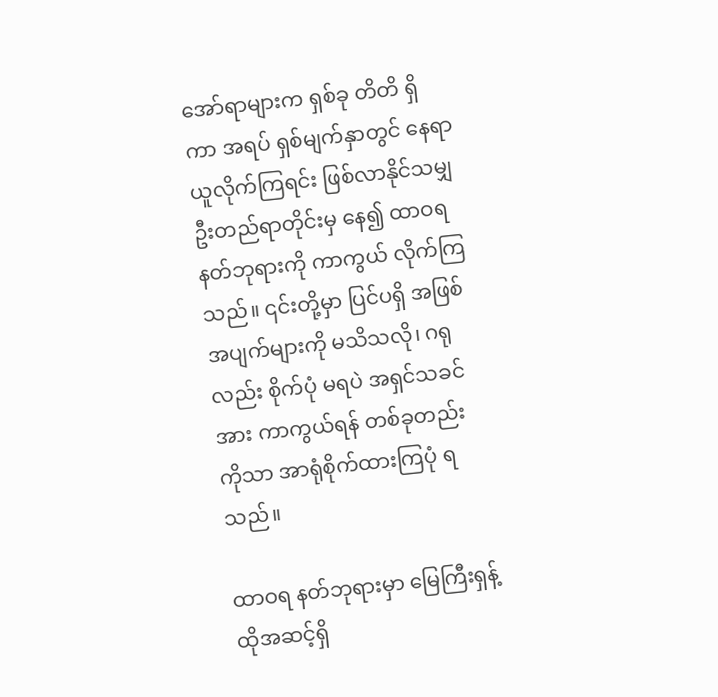အော်ရာများက ရှစ်ခု တိတိ ရှိကာ အရပ် ရှစ်မျက်နှာတွင် နေရာယူလိုက်ကြရင်း ဖြစ်လာနိုင်သမျှ ဦးတည်ရာတိုင်းမှ နေ၍ ထာဝရ နတ်ဘုရားကို ကာကွယ် လိုက်ကြသည်။ ၎င်းတို့မှာ ပြင်ပရှိ အဖြစ်အပျက်များကို မသိသလို၊ ဂရုလည်း စိုက်ပုံ မရပဲ အရှင်သခင်အား ကာကွယ်ရန် တစ်ခုတည်းကိုသာ အာရုံစိုက်ထားကြပုံ ရသည်။

ထာဝရ နတ်ဘုရားမှာ မြေကြီးရှန့်ထိုအဆင့်ရှိ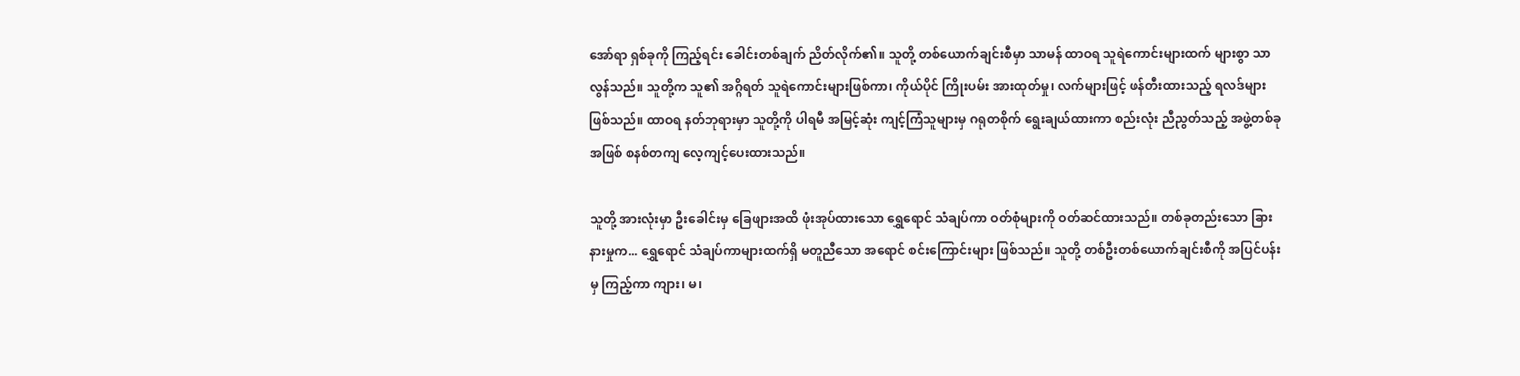အော်ရာ ရှစ်ခုကို ကြည့်ရင်း ခေါင်းတစ်ချက် ညိတ်လိုက်၏။ သူတို့ တစ်ယောက်ချင်းစီမှာ သာမန် ထာဝရ သူရဲကောင်းများထက် များစွာ သာလွန်သည်။ သူတို့က သူ၏ အဂ္ဂိရတ် သူရဲကောင်းများဖြစ်ကာ၊ ကိုယ်ပိုင် ကြိုးပမ်း အားထုတ်မှု၊ လက်များဖြင့် ဖန်တီးထားသည့် ရလဒ်များဖြစ်သည်။ ထာဝရ နတ်ဘုရားမှာ သူတို့ကို ပါရမီ အမြင့်ဆုံး ကျင့်ကြံသူများမှ ဂရုတစိုက် ရွေးချယ်ထားကာ စည်းလုံး ညီညွတ်သည့် အဖွဲ့တစ်ခု အဖြစ် စနစ်တကျ လေ့ကျင့်ပေးထားသည်။

သူတို့ အားလုံးမှာ ဦးခေါင်းမှ ခြေဖျားအထိ ဖုံးအုပ်ထားသော ရွှေရောင် သံချပ်ကာ ဝတ်စုံများကို ဝတ်ဆင်ထားသည်။ တစ်ခုတည်းသော ခြားနားမှုက... ရွှေရောင် သံချပ်ကာများထက်ရှိ မတူညီသော အရောင် စင်းကြောင်းများ ဖြစ်သည်။ သူတို့ တစ်ဦးတစ်ယောက်ချင်းစီကို အပြင်ပန်းမှ ကြည့်ကာ ကျား၊ မ၊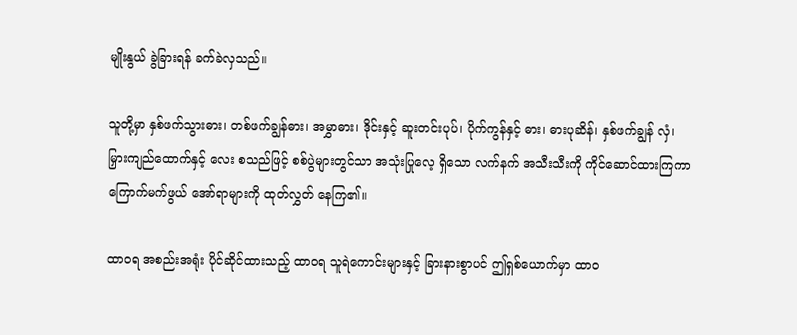မျိုးနွယ် ခွဲခြားရန် ခက်ခဲလှသည်။

သူတို့မှာ နှစ်ဖက်သွားဓား၊ တစ်ဖက်ချွန်ဓား၊ အမွှာဓား၊ ဒိုင်းနှင့် ဆူးတင်းပုပ်၊ ပိုက်ကွန်နှင့် ဓား၊ ဓားပုဆိန်၊ နှစ်ဖက်ချွန် လှံ၊ မြှားကျည်ထောက်နှင့် လေး စသည်ဖြင့် စစ်ပွဲများတွင်သာ အသုံးပြုလေ့ ရှိသော လက်နက် အသီးသီးကို ကိုင်ဆောင်ထားကြကာ ကြောက်မက်ဖွယ် အော်ရာများကို ထုတ်လွှတ် နေကြ၏။

ထာဝရ အစည်းအရုံး ပိုင်ဆိုင်ထားသည့် ထာဝရ သူရဲကောင်းများနှင့် ခြားနားစွာပင် ဤရှစ်ယောက်မှာ ထာဝ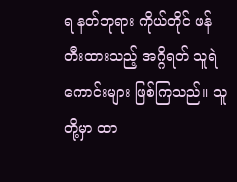ရ နတ်ဘုရား ကိုယ်တိုင် ဖန်တီးထားသည့် အဂ္ဂိရတ် သူရဲကောင်းများ ဖြစ်ကြသည်။ သူတို့မှာ ထာ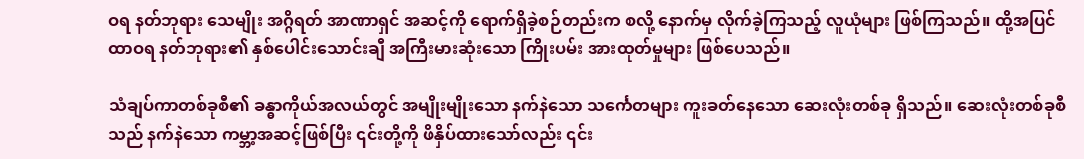ဝရ နတ်ဘုရား သေမျိုး အဂ္ဂိရတ် အာဏာရှင် အဆင့်ကို ရောက်ရှိခဲ့စဉ်တည်းက စလို့ နောက်မှ လိုက်ခဲ့ကြသည့် လူယုံများ ဖြစ်ကြသည်။ ထို့အပြင် ထာဝရ နတ်ဘုရား၏ နှစ်ပေါင်းသောင်းချီ အကြီးမားဆုံးသော ကြိုးပမ်း အားထုတ်မှုများ ဖြစ်ပေသည်။

သံချပ်ကာတစ်ခုစီ၏ ခန္ဓာကိုယ်အလယ်တွင် အမျိုးမျိုးသော နက်နဲသော သင်္ကေတများ ကူးခတ်နေသော ဆေးလုံးတစ်ခု ရှိသည်။ ဆေးလုံးတစ်ခုစီသည် နက်နဲသော ကမ္ဘာ့အဆင့်ဖြစ်ပြီး ၎င်းတို့ကို ဖိနှိပ်ထားသော်လည်း ၎င်း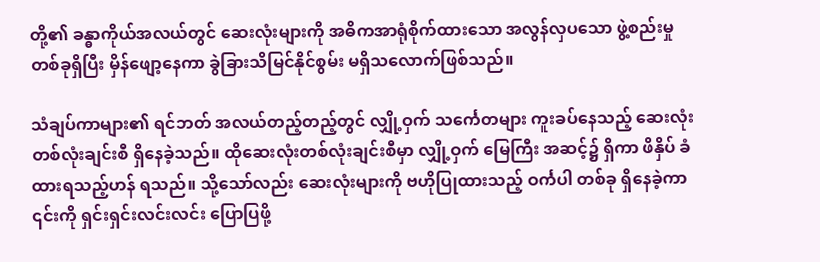တို့၏ ခန္ဓာကိုယ်အလယ်တွင် ဆေးလုံးများကို အဓိကအာရုံစိုက်ထားသော အလွန်လှပသော ဖွဲ့စည်းမှုတစ်ခုရှိပြီး မှိန်ဖျော့နေကာ ခွဲခြားသိမြင်နိုင်စွမ်း မရှိသလောက်ဖြစ်သည်။

သံချပ်ကာများ၏ ရင်ဘတ် အလယ်တည့်တည့်တွင် လျှို့ဝှက် သင်္ကေတများ ကူးခပ်နေသည့် ဆေးလုံး တစ်လုံးချင်းစီ ရှိနေခဲ့သည်။ ထိုဆေးလုံးတစ်လုံးချင်းစီမှာ လျှို့ဝှက် မြေကြီး အဆင့်၌ ရှိကာ ဖိနှိပ် ခံထားရသည့်ဟန် ရသည်။ သို့သော်လည်း ဆေးလုံးများကို ဗဟိုပြုထားသည့် ဝင်္ကပါ တစ်ခု ရှိနေခဲ့ကာ ၎င်းကို ရှင်းရှင်းလင်းလင်း ပြောပြဖို့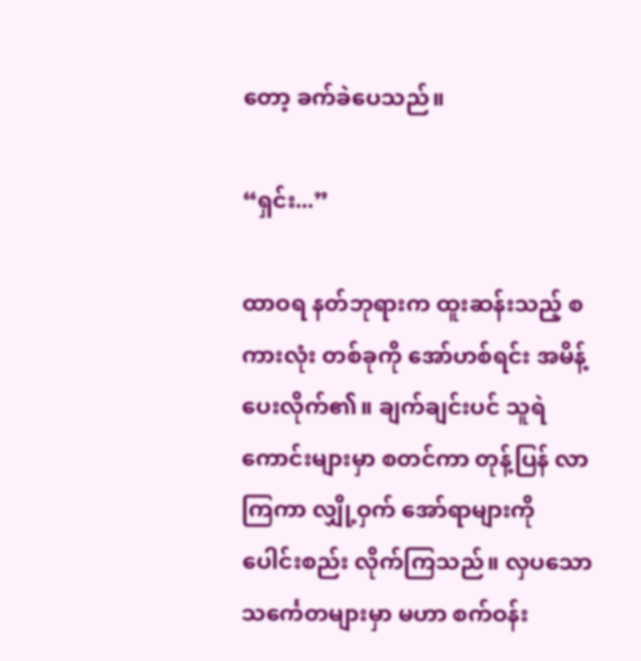တော့ ခက်ခဲပေသည်။

“ရှင်း...”

ထာဝရ နတ်ဘုရားက ထူးဆန်းသည့် စကားလုံး တစ်ခုကို အော်ဟစ်ရင်း အမိန့်ပေးလိုက်၏။ ချက်ချင်းပင် သူရဲကောင်းများမှာ စတင်ကာ တုန့်ပြန် လာကြကာ လျှို့ဝှက် အော်ရာများကို ပေါင်းစည်း လိုက်ကြသည်။ လှပသော သင်္ကေတများမှာ မဟာ စက်ဝန်း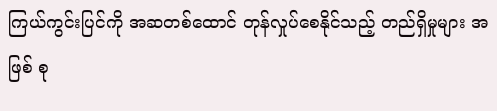ကြယ်ကွင်းပြင်ကို အဆတစ်ထောင် တုန်လှုပ်စေနိုင်သည့် တည်ရှိမှုများ အဖြစ် စု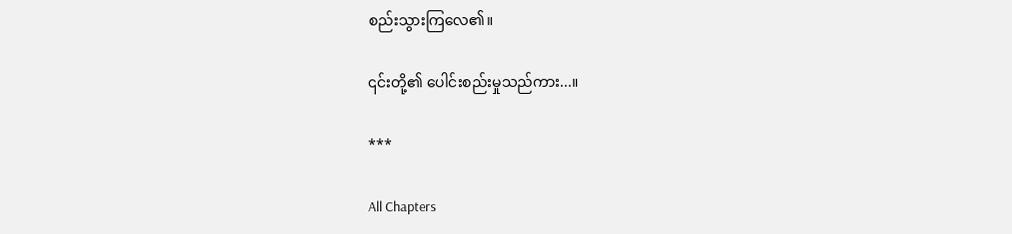စည်းသွားကြလေ၏။

၎င်းတို့၏ ပေါင်းစည်းမှုသည်ကား...။

***

All Chapters